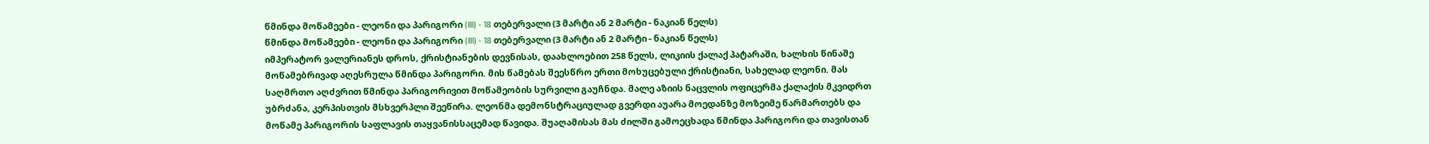წმინდა მოწამეები - ლეონი და პარიგორი (III) - 18 თებერვალი (3 მარტი ან 2 მარტი - ნაკიან წელს)
წმინდა მოწამეები - ლეონი და პარიგორი (III) - 18 თებერვალი (3 მარტი ან 2 მარტი - ნაკიან წელს)
იმპერატორ ვალერიანეს დროს, ქრისტიანების დევნისას, დაახლოებით 258 წელს, ლიკიის ქალაქ პატარაში, ხალხის წინაშე მოწამებრივად აღესრულა წმინდა პარიგორი. მის წამებას შეესწრო ერთი მოხუცებული ქრისტიანი, სახელად ლეონი. მას საღმრთო აღძვრით წმინდა პარიგორივით მოწამეობის სურვილი გაუჩნდა. მალე აზიის ნაცვლის ოფიცერმა ქალაქის მკვიდრთ უბრძანა, კერპისთვის მსხვერპლი შეეწირა. ლეონმა დემონსტრაციულად გვერდი აუარა მოედანზე მოზეიმე წარმართებს და მოწამე პარიგორის საფლავის თაყვანისსაცემად წავიდა. შუაღამისას მას ძილში გამოეცხადა წმინდა პარიგორი და თავისთან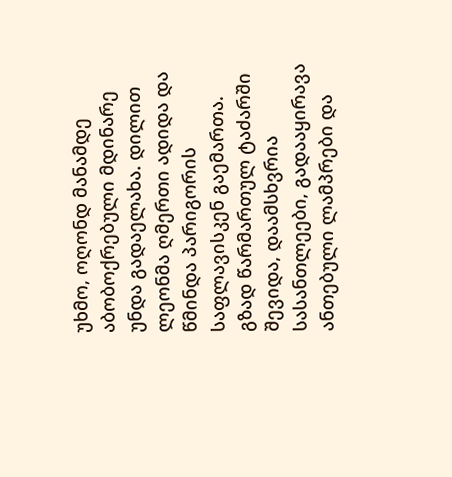უხმო, ოღონდ მანამდე აბობოქრებული მდინარე უნდა გადაელახა. დილით ლეონმა ღმერთი ადიდა და წმინდა პარიგორის საფლავისკენ გაემართა. გზად წარმართულ ტაძარში შევიდა, დაამსხვრია სასანთლეები, გადააყირავა ანთებული ლამპრები და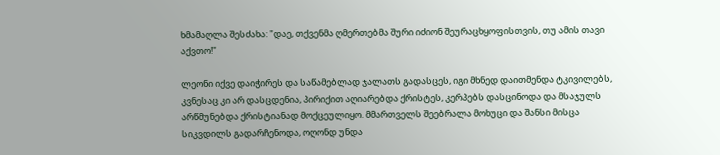ხმამაღლა შესძახა: "დაე, თქვენმა ღმერთებმა შური იძიონ შეურაცხყოფისთვის, თუ ამის თავი აქვთო!"

ლეონი იქვე დაიჭირეს და საწამებლად ჯალათს გადასცეს, იგი მხნედ დაითმენდა ტკივილებს, კვნესაც კი არ დასცდენია, პირიქით აღიარებდა ქრისტეს, კერპებს დასცინოდა და მსაჯულს არწმუნებდა ქრისტიანად მოქცეულიყო. მმართველს შეებრალა მოხუცი და შანსი მისცა სიკვდილს გადარჩენოდა, ოღონდ უნდა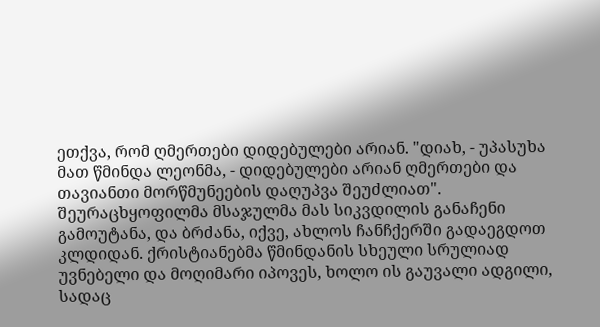ეთქვა, რომ ღმერთები დიდებულები არიან. "დიახ, - უპასუხა მათ წმინდა ლეონმა, - დიდებულები არიან ღმერთები და თავიანთი მორწმუნეების დაღუპვა შეუძლიათ". შეურაცხყოფილმა მსაჯულმა მას სიკვდილის განაჩენი გამოუტანა, და ბრძანა, იქვე, ახლოს ჩანჩქერში გადაეგდოთ კლდიდან. ქრისტიანებმა წმინდანის სხეული სრულიად უვნებელი და მოღიმარი იპოვეს, ხოლო ის გაუვალი ადგილი, სადაც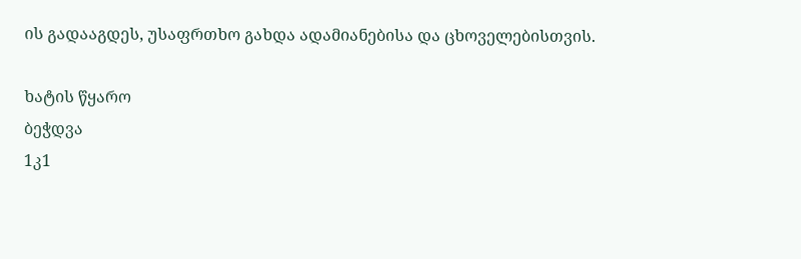ის გადააგდეს, უსაფრთხო გახდა ადამიანებისა და ცხოველებისთვის.

ხატის წყარო
ბეჭდვა
1კ1